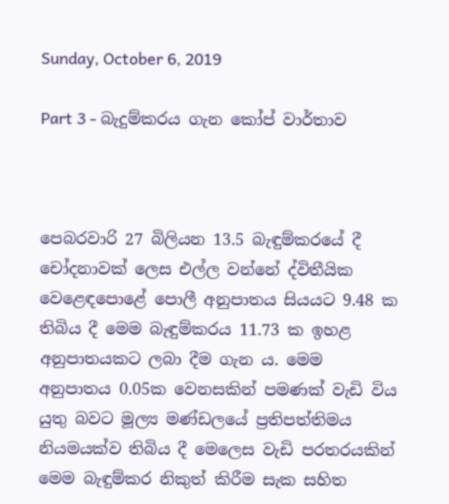Sunday, October 6, 2019

Part 3 - බැදුම්කරය ගැන කෝප් වාර්තාව



පෙබරවාරි 27 බිලියන 13.5 බැඳුම්කරයේ දී චෝදනාවක් ලෙස එල්ල වන්නේ ද්විතීයික වෙළෙඳපොළේ පොලී අනුපාතය සියයට 9.48 ක තිබිය දී මෙම බැඳුම්කරය 11.73 ක ඉහළ අනුපාතයකට ලබා දීම ගැන ය. මෙම අනුපාතය 0.05ක වෙනසකින් පමණක් වැඩි විය යුතු බවට මූල්‍ය මණ්ඩලයේ ප්‍රතිපත්තිමය නියමයක්ව තිබිය දී මෙලෙස වැඩි පරතරයකින් මෙම බැඳුම්කර නිකුත් කිරීම සැක සහිත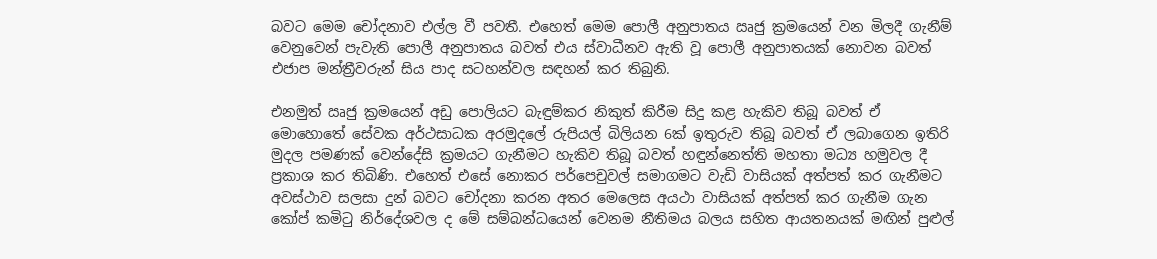බවට මෙම චෝදනාව එල්ල වී පවතී. එහෙත් මෙම පොලී අනුපාතය ඍජු ක්‍රමයෙන් වන මිලදී ගැනීම් වෙනුවෙන් පැවැති පොලී අනුපාතය බවත් එය ස්වාධීනව ඇති වූ පොලී අනුපාතයක් නොවන බවත් එජාප මන්ත්‍රීවරුන් සිය පාද සටහන්වල සඳහන් කර තිබුනි.

එනමුත් ඍජු ක්‍රමයෙන් අඩු පොලියට බැඳුම්කර නිකුත් කිරීම සිදු කළ හැකිව තිබූ බවත් ඒ මොහොතේ සේවක අර්ථසාධක අරමුදලේ රුපියල් බිලියන 6ක් ඉතුරුව තිබූ බවත් ඒ ලබාගෙන ඉතිරි මුදල පමණක් වෙන්දේසි ක්‍රමයට ගැනීමට හැකිව තිබූ බවත් හඳුන්නෙත්ති මහතා මධ්‍ය හමුවල දී ප්‍රකාශ කර තිබිණි. එහෙත් එසේ නොකර පර්පෙචුවල් සමාගමට වැඩි වාසියක් අත්පත් කර ගැනීමට අවස්ථාව සලසා දුන් බවට චෝදනා කරන අතර මෙලෙස අයථා වාසියක් අත්පත් කර ගැනීම ගැන කෝප් කමිටු නිර්දේශවල ද මේ සම්බන්ධයෙන් වෙනම නීතිමය බලය සහිත ආයතනයක් මඟින් පුළුල්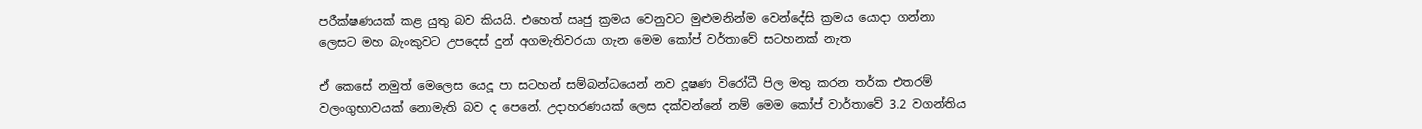පරීක්ෂණයක් කළ යුතු බව කියයි. එහෙත් ඍජු ක්‍රමය වෙනුවට මුළුමනින්ම වෙන්දේසි ක්‍රමය යොදා ගන්නා ලෙසට මහ බැංකුවට උපදෙස් දුන් අගමැතිවරයා ගැන මෙම කෝප් වර්තාවේ සටහනක් නැත

ඒ කෙසේ නමුත් මෙලෙස යෙදූ පා සටහන් සම්බන්ධයෙන් නව දූෂණ විරෝධී පිල මතු කරන තර්ක එතරම් වලංගුභාවයක් නොමැති බව ද පෙනේ. උදාහරණයක් ලෙස දක්වන්නේ නම් මෙම කෝප් වාර්තාවේ 3.2 වගන්තිය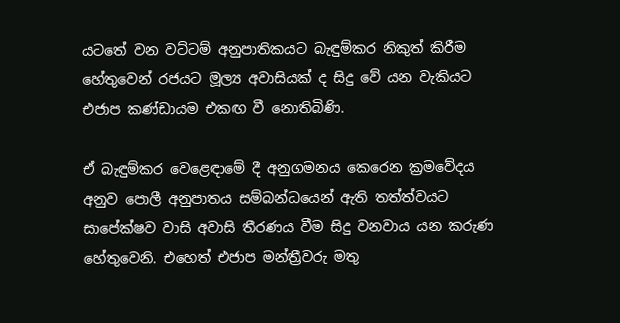යටතේ වන වට්ටම් අනුපාතිකයට බැඳුම්කර නිකුත් කිරීම හේතුවෙන් රජයට මූල්‍ය අවාසියක් ද සිදු වේ යන වැකියට එජාප කණ්ඩායම එකඟ වී නොතිබිණි.

ඒ බැඳුම්කර වෙළෙඳාමේ දී අනුගමනය කෙරෙන ක්‍රමවේදය අනුව පොලී අනුපාතය සම්බන්ධයෙන් ඇති තත්ත්වයට සාපේක්ෂව වාසි අවාසි තීරණය වීම සිදු වනවාය යන කරුණ හේතුවෙනි. එහෙත් එජාප මන්ත්‍රීවරු මතු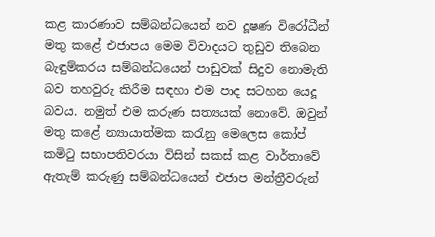කළ කාරණාව සම්බන්ධයෙන් නව දූෂණ විරෝධීන් මතු කළේ එජාපය මෙම විවාදයට තුඩුව තිබෙන බැඳුම්කරය සම්බන්ධයෙන් පාඩුවක් සිදුව නොමැති බව තහවුරු කිරීම සඳහා එම පාද සටහන යෙදූ බවය. නමුත් එම කරුණ සත්‍යයක් නොවේ. ඔවුන් මතු කළේ න්‍යායාත්මක කරැනු මෙලෙස කෝප් කමිටු සභාපතිවරයා විසින් සකස් කළ වාර්තාවේ ඇතැම් කරුණු සම්බන්ධයෙන් එජාප මන්ත්‍රීවරුන්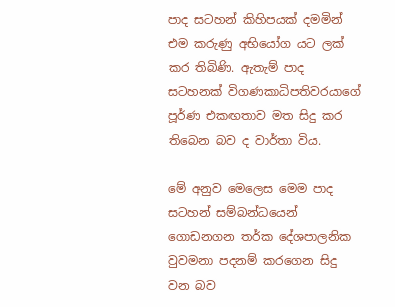පාද සටහන් කිහිපයක් දමමින් එම කරුණු අභියෝග යට ලක් කර තිබිණි. ඇතැම් පාද සටහනක් විගණකාධිපතිවරයාගේ පූර්ණ එකඟතාව මත සිදු කර තිබෙන බව ද වාර්තා විය.

මේ අනුව මෙලෙස මෙම පාද සටහන් සම්බන්ධයෙන් ගොඩනගන තර්ක දේශපාලනික වුවමනා පදනම් කරගෙන සිදු වන බව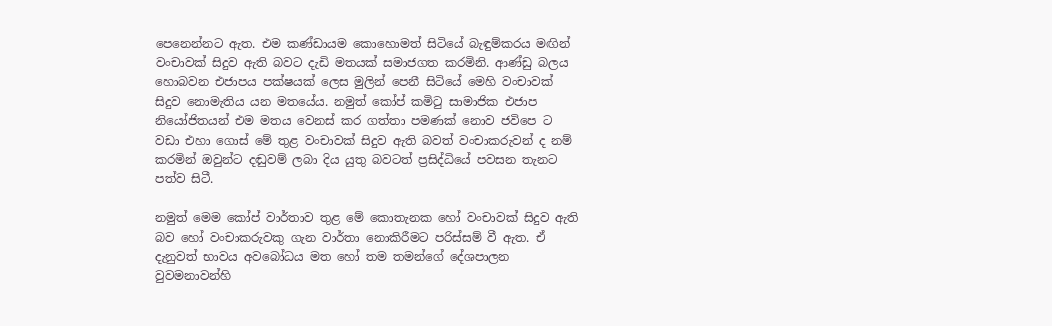පෙනෙන්නට ඇත. එම කණ්ඩායම කොහොමත් සිටියේ බැඳුම්කරය මඟින් වංචාවක් සිදුව ඇති බවට දැඩි මතයක් සමාජගත කරමිනි. ආණ්ඩු බලය හොබවන එජාපය පක්ෂයක් ලෙස මුලින් පෙනී සිටියේ මෙහි වංචාවක් සිදුව නොමැතිය යන මතයේය. නමුත් කෝප් කමිටු සාමාජික එජාප නියෝජිතයන් එම මතය වෙනස් කර ගත්තා පමණක් නොව ජවිපෙ ට වඩා එහා ගොස් මේ තුළ වංචාවක් සිදුව ඇති බවත් වංචාකරුවන් ද නම් කරමින් ඔවුන්ට දඬුවම් ලබා දිය යුතු බවටත් ප්‍රසිද්ධියේ පවසන තැනට පත්ව සිටී.

නමුත් මෙම කෝප් වාර්තාව තුළ මේ කොතැනක හෝ වංචාවක් සිදුව ඇති බව හෝ වංචාකරුවකු ගැන වාර්තා නොකිරීමට පරිස්සම් වී ඇත. ඒ දැනුවත් භාවය අවබෝධය මත හෝ තම තමන්ගේ දේශපාලන වුවමනාවන්හි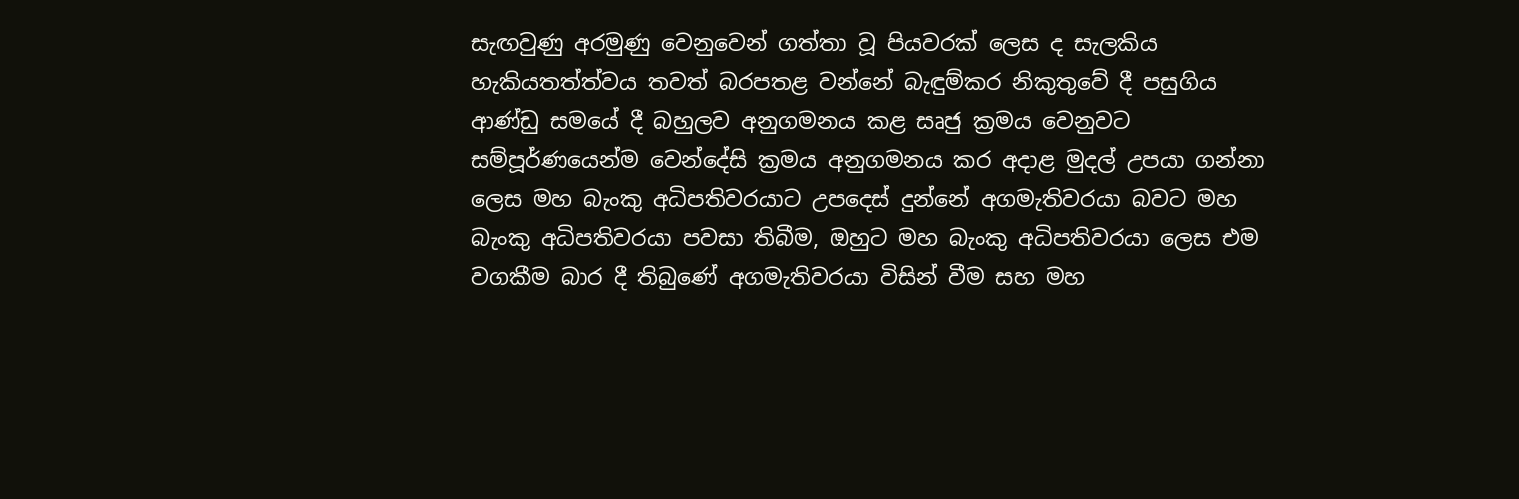සැඟවුණු අරමුණු වෙනුවෙන් ගත්තා වූ පියවරක් ලෙස ද සැලකිය හැකියතත්ත්වය තවත් බරපතළ වන්නේ බැඳුම්කර නිකුතුවේ දී පසුගිය ආණ්ඩු සමයේ දී බහුලව අනුගමනය කළ සෘජු ක්‍රමය වෙනුවට සම්පූර්ණයෙන්ම වෙන්දේසි ක්‍රමය අනුගමනය කර අදාළ මුදල් උපයා ගන්නා ලෙස මහ බැංකු අධිපතිවරයාට උපදෙස් දුන්නේ අගමැතිවරයා බවට මහ බැංකු අධිපතිවරයා පවසා තිබීම, ඔහුට මහ බැංකු අධිපතිවරයා ලෙස එම වගකීම බාර දී තිබුණේ අගමැතිවරයා විසින් වීම සහ මහ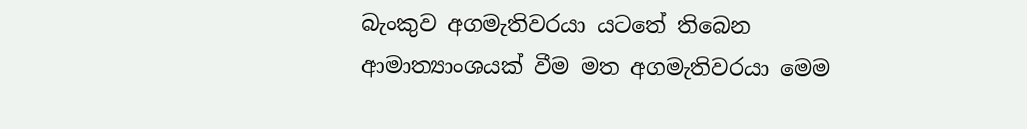බැංකුව අගමැතිවරයා යටතේ තිබෙන ආමාත්‍යාංශයක් වීම මත අගමැතිවරයා මෙම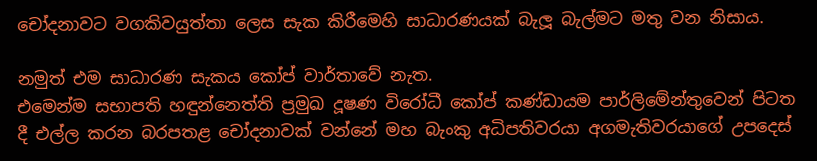චෝදනාවට වගකිවයුත්තා ලෙස සැක කිරීමෙහි සාධාරණයක් බැලූ බැල්මට මතු වන නිසාය.

නමුත් එම සාධාරණ සැකය කෝප් වාර්තාවේ නැත.
එමෙන්ම සභාපති හඳුන්නෙත්ති ප්‍රමුඛ දූෂණ විරෝධී කෝප් කණ්ඩායම පාර්ලිමේන්තුවෙන් පිටත දී එල්ල කරන බරපතළ චෝදනාවක් වන්නේ මහ බැංකු අධිපතිවරයා අගමැතිවරයාගේ උපදෙස්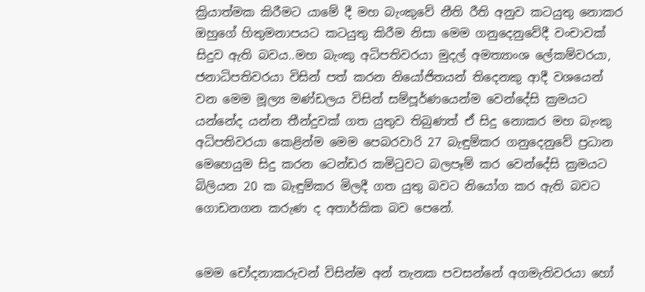ක්‍රියාත්මක කිරීමට යාමේ දී මහ බැංකුවේ නීති රීති අනුව කටයුතු නොකර ඔහුගේ හිතුමනාපයට කටයුතු කිරීම නිසා මෙම ගනුදෙනුවේදී වංචාවක් සිදුව ඇති බවය..මහ බැංකු අධිපතිවරයා මුදල් අමත්‍යාංශ ලේකම්වරයා, ජනාධිපතිවරයා විසින් පත් කරන නියෝජිතයන් තිදෙනකු ආදී වශයෙන් වන මෙම මූල්‍ය මණ්ඩලය විසින් සම්පූර්ණයෙන්ම වෙන්දේසි ක්‍රමයට යන්නේද යන්න තීන්දුවක් ගත යුතුව තිබුණත් ඒ සිදු නොකර මහ බැංකු අධිපතිවරයා කෙළින්ම මෙම පෙබරවාරි 27 බැඳුම්කර ගනුදෙනුවේ ප්‍රධාන මෙහෙයුම සිදු කරන ටෙන්ඩර කමිටුවට බලපෑම් කර වෙන්දේසි ක්‍රමයට බිලියන 20 ක බැඳුම්කර මිලදී ගත යුතු බවට නියෝග කර ඇති බවට ගොඩනගන කරුණ ද අතාර්කික බව පෙනේ.


මෙම චෝදනාකරුවන් විසින්ම අන් තැනක පවසන්නේ අගමැතිවරයා හෝ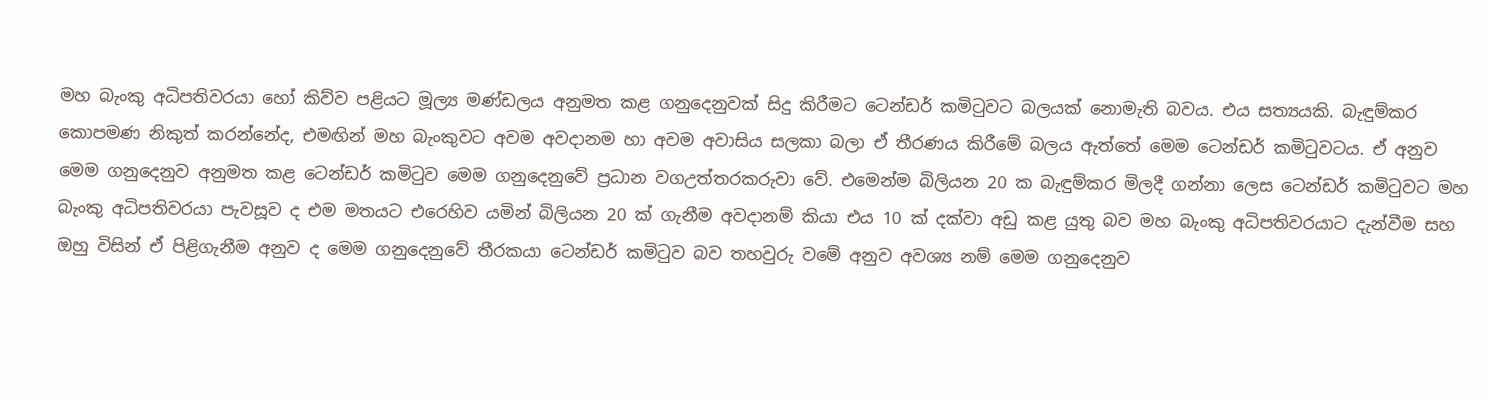මහ බැංකු අධිපතිවරයා හෝ කිව්ව පළියට මූල්‍ය මණ්ඩලය අනුමත කළ ගනුදෙනුවක් සිදු කිරීමට ටෙන්ඩර් කමිටුවට බලයක් නොමැති බවය. එය සත්‍යයකි. බැඳුම්කර කොපමණ නිකුත් කරන්නේද, එමඟින් මහ බැංකුවට අවම අවදානම හා අවම අවාසිය සලකා බලා ඒ තීරණය කිරීමේ බලය ඇත්තේ මෙම ටෙන්ඩර් කමිටුවටය. ඒ අනුව මෙම ගනුදෙනුව අනුමත කළ ටෙන්ඩර් කමිටුව මෙම ගනුදෙනුවේ ප්‍රධාන වගඋත්තරකරුවා වේ. එමෙන්ම බිලියන 20 ක බැඳුම්කර මිලදී ගන්නා ලෙස ටෙන්ඩර් කමිටුවට මහ බැංකු අධිපතිවරයා පැවසූව ද එම මතයට එරෙහිව යමින් බිලියන 20 ක් ගැනීම අවදානම් කියා එය 10 ක් දක්වා අඩු කළ යුතු බව මහ බැංකු අධිපතිවරයාට දැන්වීම සහ ඔහු විසින් ඒ පිළිගැනීම අනුව ද මෙම ගනුදෙනුවේ තීරකයා ටෙන්ඩර් කමිටුව බව තහවුරු වමේ අනුව අවශ්‍ය නම් මෙම ගනුදෙනුව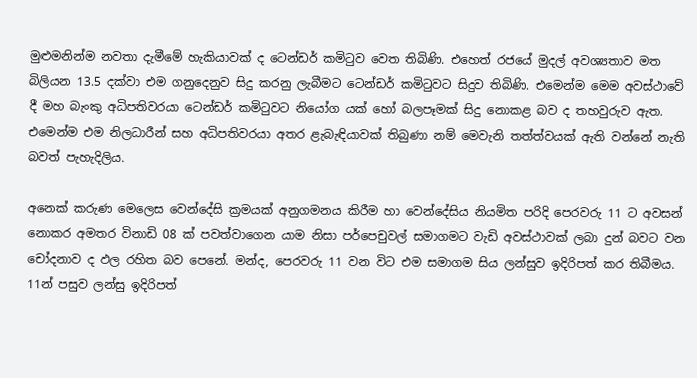මුළුමනින්ම නවතා දැමීමේ හැකියාවක් ද ටෙන්ඩර් කමිටුව වෙත තිබිණි. එහෙත් රජයේ මුදල් අවශ්‍යතාව මත බිලියන 13.5 දක්වා එම ගනුදෙනුව සිදු කරනු ලැබීමට ටෙන්ඩර් කමිටුවට සිදුව තිබිණි. එමෙන්ම මෙම අවස්ථාවේ දී මහ බැංකු අධිපතිවරයා ටෙන්ඩර් කමිටුවට නියෝග යක් හෝ බලපෑමක් සිදු නොකළ බව ද තහවුරුව ඇත. එමෙන්ම එම නිලධාරීන් සහ අධිපතිවරයා අතර ළැබැඳියාවක් තිබුණා නම් මෙවැනි තත්ත්වයක් ඇති වන්නේ නැති බවත් පැහැදිලිය.

අනෙක් කරුණ මෙලෙස වෙන්දේසි ක්‍රමයක් අනුගමනය කිරීම හා වෙන්දේසිය නියමිත පරිදි පෙරවරු 11 ට අවසන් නොකර අමතර විනාඩි 08 ක් පවත්වාගෙන යාම නිසා පර්පෙචුවල් සමාගමට වැඩි අවස්ථාවක් ලබා දුන් බවට වන චෝදනාව ද ඵල රහිත බව පෙනේ. මන්ද, පෙරවරු 11 වන විට එම සමාගම සිය ලන්සුව ඉදිරිපත් කර තිබීමය. 11න් පසුව ලන්සු ඉදිරිපත්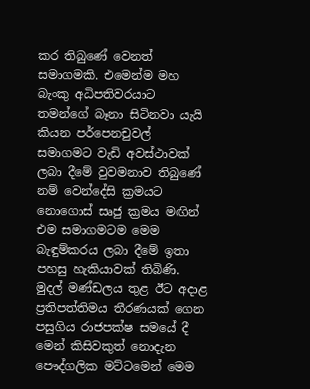කර තිබුණේ වෙනත් සමාගමකි. එමෙන්ම මහ බැංකු අධිපතිවරයාට තමන්ගේ බෑනා සිටිනවා යැයි කියන පර්පෙනචුවල් සමාගමට වැඩි අවස්ථාවක් ලබා දීමේ වුවමනාව තිබුණේ නම් වෙන්දේසි ක්‍රමයට නොගොස් සෘජු ක්‍රමය මඟින් එම සමාගමටම මෙම බැඳුම්කරය ලබා දීමේ ඉතා පහසු හැකියාවක් තිබිණි. මුදල් මණ්ඩලය තුළ ඊට අදාළ ප්‍රතිපත්තිමය තීරණයක් ගෙන පසුගිය රාජපක්ෂ සමයේ දී මෙන් කිසිවකුත් නොදැන පෞද්ගලික මට්ටමෙන් මෙම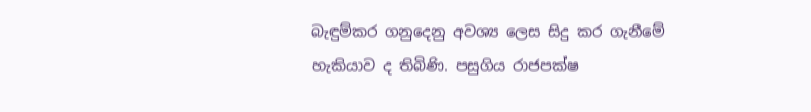බැඳුම්කර ගනුදෙනු අවශ්‍ය ලෙස සිදු කර ගැනීමේ හැකියාව ද තිබිණි. පසුගිය රාජපක්ෂ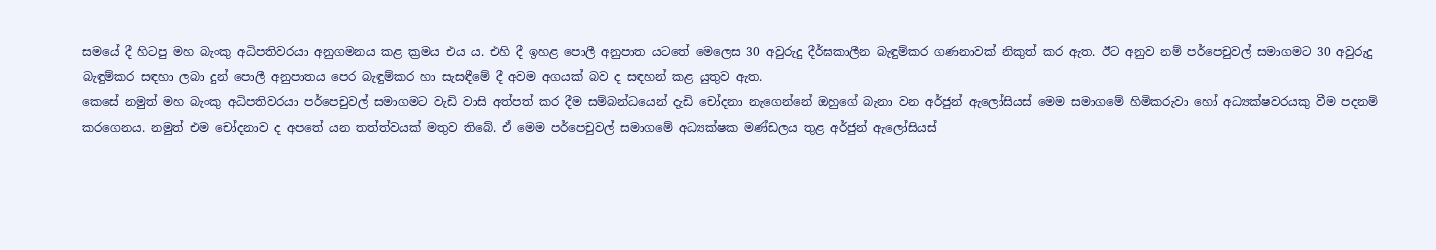සමයේ දී හිටපු මහ බැංකු අධිපතිවරයා අනුගමනය කළ ක්‍රමය එය ය. එහි දී ඉහළ පොලී අනුපාත යටතේ මෙලෙස 30 අවුරුදු දීර්ඝකාලීන බැඳුම්කර ගණනාවක් නිකුත් කර ඇත. ඊට අනුව නම් පර්පෙචුවල් සමාගමට 30 අවුරුදු බැඳුම්කර සඳහා ලබා දුන් පොලී අනුපාතය පෙර බැඳුම්කර හා සැසඳීමේ දී අවම අගයක් බව ද සඳහන් කළ යුතුව ඇත.
කෙසේ නමුත් මහ බැංකු අධිපතිවරයා පර්පෙචුවල් සමාගමට වැඩි වාසි අත්පත් කර දීම සම්බන්ධයෙන් දැඩි චෝදනා නැගෙන්නේ ඔහුගේ බැනා වන අර්ජුන් ඇලෝසියස් මෙම සමාගමේ හිමිකරුවා හෝ අධ්‍යක්ෂවරයකු වීම පදනම් කරගෙනය. නමුත් එම චෝදනාව ද අපතේ යන තත්ත්වයක් මතුව තිබේ. ඒ මෙම පර්පෙචුවල් සමාගමේ අධ්‍යක්ෂක මණ්ඩලය තුළ අර්ජුන් ඇලෝසියස්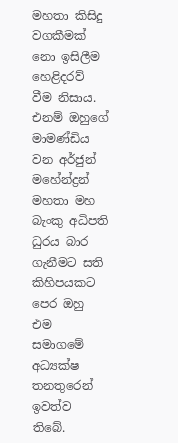මහතා කිසිදු වගකීමක් නො ඉසිලීම හෙළිදරව් වීම නිසාය. එනම් ඔහුගේ මාමණ්ඩිය වන අර්ජුන් මහේන්ද්‍රන් මහතා මහ බැංකු අධිපති ධුරය බාර ගැනීමට සති කිහිපයකට පෙර ඔහු එම සමාගමේ අධ්‍යක්ෂ තනතුරෙන් ඉවත්ව තිබේ.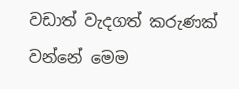වඩාත් වැදගත් කරුණක් වන්නේ මෙම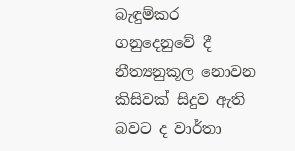බැඳුම්කර ගනුදෙනුවේ දී නීත්‍යනුකූල නොවන කිසිවක් සිදුව ඇති බවට ද වාර්තා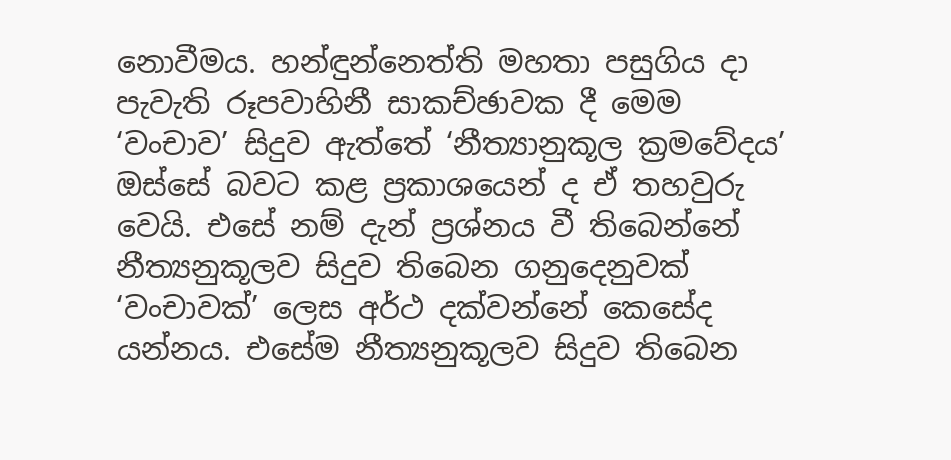නොවීමය. හන්ඳුන්නෙත්ති මහතා පසුගිය දා පැවැති රූපවාහිනී සාකච්ඡාවක දී මෙම ‘වංචාව’ සිදුව ඇත්තේ ‘නීත්‍යානුකූල ක්‍රමවේදය’ ඔස්සේ බවට කළ ප්‍රකාශයෙන් ද ඒ තහවුරු වෙයි. එසේ නම් දැන් ප්‍රශ්නය වී තිබෙන්නේ නීත්‍යනුකූලව සිදුව තිබෙන ගනුදෙනුවක් ‘වංචාවක්’ ලෙස අර්ථ දක්වන්නේ කෙසේද යන්නය. එසේම නීත්‍යනුකූලව සිදුව තිබෙන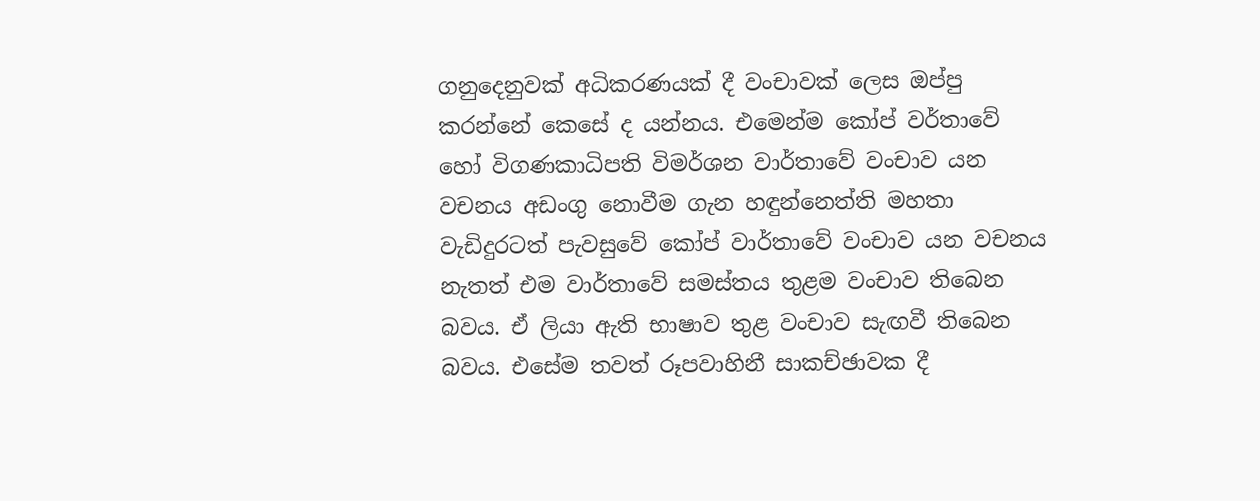ගනුදෙනුවක් අධිකරණයක් දී වංචාවක් ලෙස ඔප්පු කරන්නේ කෙසේ ද යන්නය. එමෙන්ම කෝප් වර්තාවේ හෝ විගණකාධිපති විමර්ශන වාර්තාවේ වංචාව යන වචනය අඩංගු නොවීම ගැන හඳුන්නෙත්ති මහතා වැඩිදුරටත් පැවසුවේ කෝප් වාර්තාවේ වංචාව යන වචනය නැතත් එම වාර්තාවේ සමස්තය තුළම වංචාව තිබෙන බවය. ඒ ලියා ඇති භාෂාව තුළ වංචාව සැඟවී තිබෙන බවය. එසේම තවත් රූපවාහිනී සාකච්ඡාවක දී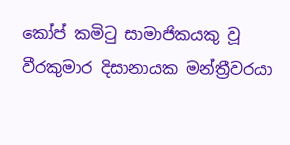කෝප් කමිටු සාමාජිකයකු වූ වීරකුමාර දිසානායක මන්ත්‍රීවරයා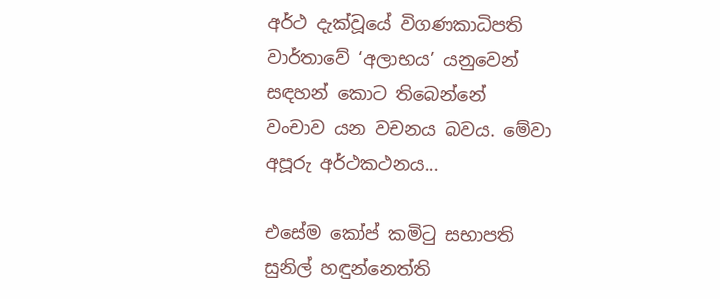අර්ථ දැක්වූයේ විගණකාධිපති වාර්තාවේ ‘අලාභය’ යනුවෙන් සඳහන් කොට තිබෙන්නේ වංචාව යන වචනය බවය. මේවා අපූරු අර්ථකථනය...

එසේම කෝප් කමිටු සභාපති සුනිල් හඳුන්නෙත්ති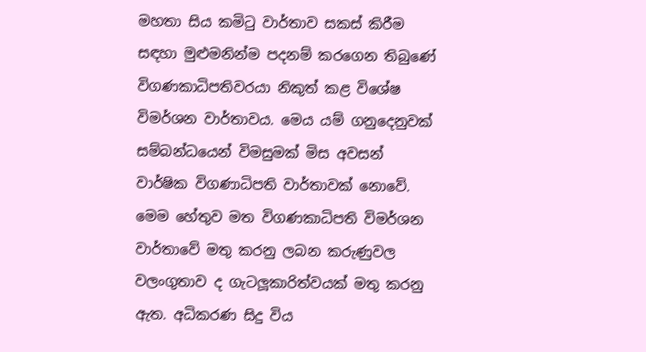මහතා සිය කමිටු වාර්තාව සකස් කිරීම සඳහා මුළුමනින්ම පදනම් කරගෙන තිබුණේ විගණකාධිපතිවරයා නිකුත් කළ විශේෂ විමර්ශන වාර්තාවය. මෙය යම් ගනුදෙනුවක් සම්බන්ධයෙන් විමසුමක් මිස අවසන් වාර්ෂික විගණාධිපති වාර්තාවක් නොවේ. මෙම හේතුව මත විගණකාධිපති විමර්ශන වාර්තාවේ මතු කරනු ලබන කරුණුවල වලංගුතාව ද ගැටලූකාරිත්වයක් මතු කරනු ඇත. අධිකරණ සිදු විය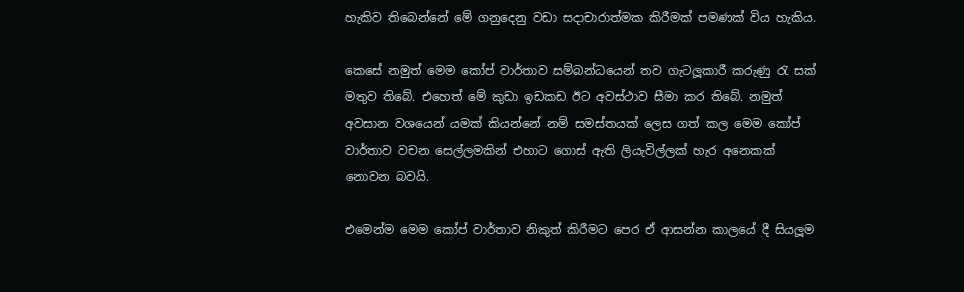හැකිව තිබෙන්නේ මේ ගනුදෙනු වඩා සදාචාරාත්මක කිරීමක් පමණක් විය හැකිය.

කෙසේ නමුත් මෙම කෝප් වාර්තාව සම්බන්ධයෙන් තව ගැටලූකාරී කරුණු රැ සක් මතුව තිබේ. එහෙත් මේ කුඩා ඉඩකඩ ඊට අවස්ථාව සීමා කර තිබේ. නමුත් අවසාන වශයෙන් යමක් කියන්නේ නම් සමස්තයක් ලෙස ගත් කල මෙම කෝප් වාර්තාව වචන සෙල්ලමකින් එහාට ගොස් ඇති ලියැවිල්ලක් හැර අනෙකක් නොවන බවයි.

එමෙන්ම මෙම කෝප් වාර්තාව නිකුත් කිරීමට පෙර ඒ ආසන්න කාලයේ දී සියලූම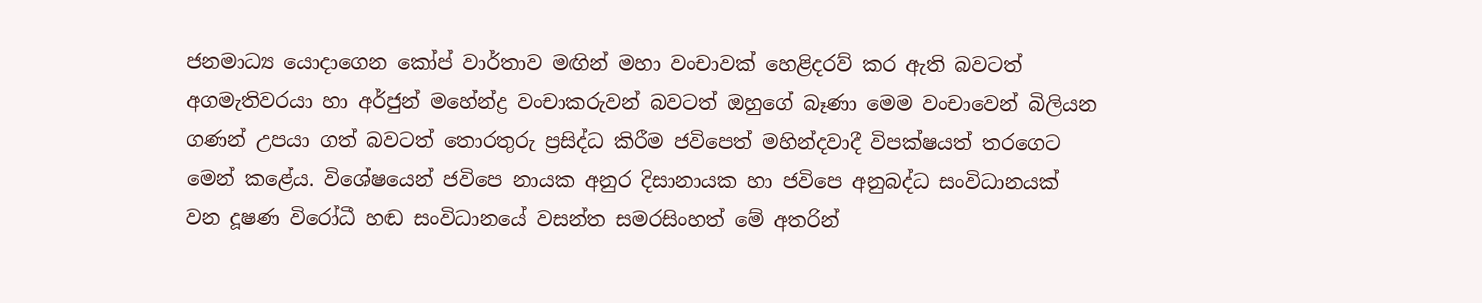ජනමාධ්‍ය යොදාගෙන කෝප් වාර්තාව මඟින් මහා වංචාවක් හෙළිදරව් කර ඇති බවටත් අගමැතිවරයා හා අර්ජුන් මහේන්ද්‍ර වංචාකරුවන් බවටත් ඔහුගේ බෑණා මෙම වංචාවෙන් බිලියන ගණන් උපයා ගත් බවටත් තොරතුරු ප්‍රසිද්ධ කිරීම ජවිපෙත් මහින්දවාදී විපක්ෂයත් තරගෙට මෙන් කළේය. විශේෂයෙන් ජවිපෙ නායක අනුර දිසානායක හා ජවිපෙ අනුබද්ධ සංවිධානයක් වන දූෂණ විරෝධී හඬ සංවිධානයේ වසන්ත සමරසිංහත් මේ අතරින්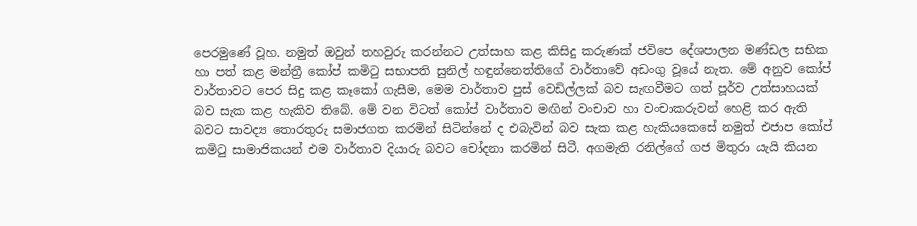පෙරමුණේ වූහ. නමුත් ඔවුන් තහවුරු කරන්නට උත්සාහ කළ කිසිදු කරුණක් ජවිපෙ දේශපාලන මණ්ඩල සභික හා පත් කළ මන්ත්‍රී කෝප් කමිටු සභාපති සුනිල් හඳුන්නෙත්තිගේ වාර්තාවේ අඩංගු වූයේ නැත. මේ අනුව කෝප් වාර්තාවට පෙර සිදු කළ කෑකෝ ගැසීම, මෙම වාර්තාව පුස් වෙඩිල්ලක් බව සැඟවීමට ගත් පූර්ව උත්සාහයක් බව සැක කළ හැකිව තිබේ. මේ වන විටත් කෝප් වාර්තාව මඟින් වංචාව හා වංචාකරුවන් හෙළි කර ඇති බවට සාවද්‍ය තොරතුරු සමාජගත කරමින් සිටින්නේ ද එබැවින් බව සැක කළ හැකියකෙසේ නමුත් එජාප කෝප් කමිටු සාමාජිකයන් එම වාර්තාව දියාරු බවට චෝදනා කරමින් සිටී. අගමැති රනිල්ගේ ගජ මිතුරා යැයි කියන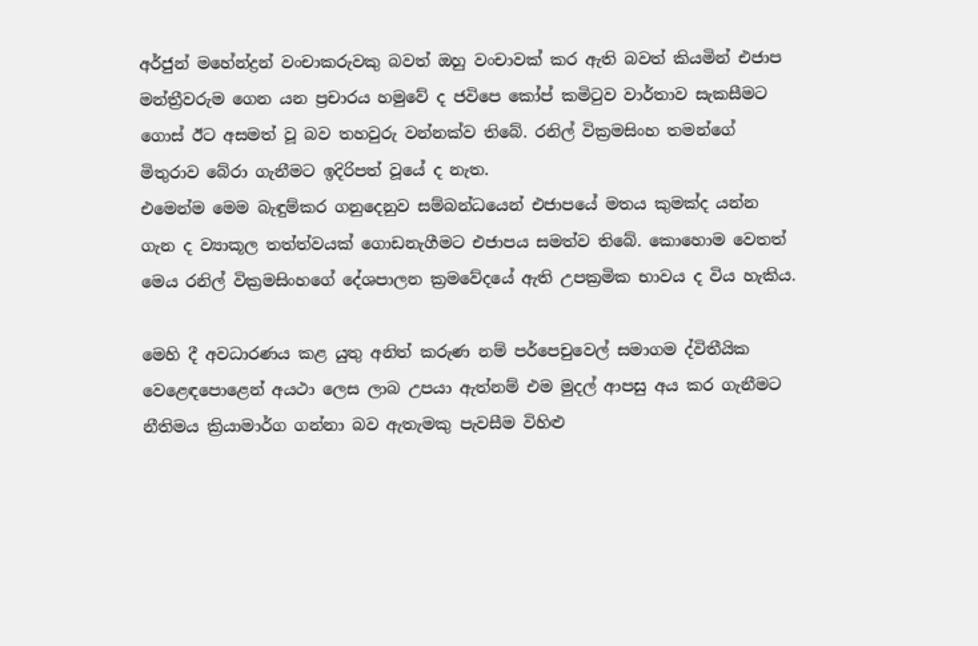අර්ජුන් මහේන්ද්‍රන් වංචාකරුවකු බවත් ඔහු වංචාවක් කර ඇති බවත් කියමින් එජාප මන්ත්‍රීවරුම ගෙන යන ප්‍රචාරය හමුවේ ද ජවිපෙ කෝප් කමිටුව වාර්තාව සැකසීමට ගොස් ඊට අසමත් වූ බව තහවුරු වන්නක්ව තිබේ. රනිල් වික්‍රමසිංහ තමන්ගේ මිතුරාව බේරා ගැනීමට ඉදිරිපත් වූයේ ද නැත.
එමෙන්ම මෙම බැඳුම්කර ගනුදෙනුව සම්බන්ධයෙන් එජාපයේ මතය කුමක්ද යන්න ගැන ද ව්‍යාකූල තත්ත්වයක් ගොඩනැගීමට එජාපය සමත්ව තිබේ. කොහොම වෙතත් මෙය රනිල් වික්‍රමසිංහගේ දේශපාලන ක්‍රමවේදයේ ඇති උපක්‍රමික භාවය ද විය හැකිය.

මෙහි දී අවධාරණය කළ යුතු අනිත් කරුණ නම් පර්පෙචුවෙල් සමාගම ද්විතීයික වෙළෙඳපොළෙන් අයථා ලෙස ලාබ උපයා ඇත්නම් එම මුදල් ආපසු අය කර ගැනීමට නීතිමය ක්‍රියාමාර්ග ගන්නා බව ඇතැමකු පැවසීම විහිළු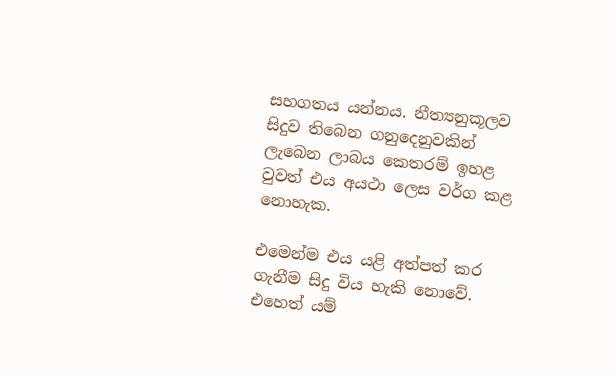සහගතය යන්නය. නීත්‍යනුකූලව සිදුව තිබෙන ගනුදෙනුවකින් ලැබෙන ලාබය කෙතරම් ඉහළ වුවත් එය අයථා ලෙස වර්ග කළ නොහැක.

එමෙන්ම එය යළි අත්පත් කර ගැනීම සිදු විය හැකි නොවේ. එහෙත් යම්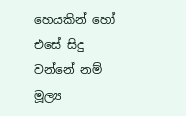හෙයකින් හෝ එසේ සිදු වන්නේ නම් මූල්‍ය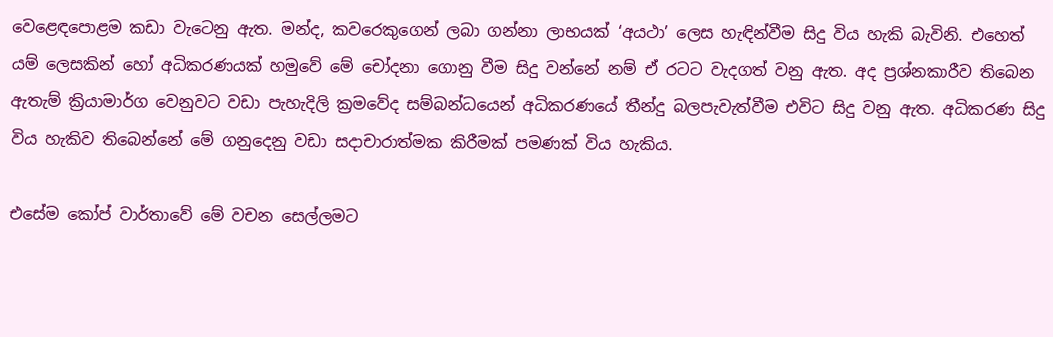වෙළෙඳපොළම කඩා වැටෙනු ඇත. මන්ද, කවරෙකුගෙන් ලබා ගන්නා ලාභයක් ‘අයථා’ ලෙස හැඳින්වීම සිදු විය හැකි බැවිනි. එහෙත් යම් ලෙසකින් හෝ අධිකරණයක් හමුවේ මේ චෝදනා ගොනු වීම සිදු වන්නේ නම් ඒ රටට වැදගත් වනු ඇත. අද ප්‍රශ්නකාරීව තිබෙන ඇතැම් ක්‍රියාමාර්ග වෙනුවට වඩා පැහැදිලි ක්‍රමවේද සම්බන්ධයෙන් අධිකරණයේ තීන්දු බලපැවැත්වීම එවිට සිදු වනු ඇත. අධිකරණ සිදු විය හැකිව තිබෙන්නේ මේ ගනුදෙනු වඩා සදාචාරාත්මක කිරීමක් පමණක් විය හැකිය.

එසේම කෝප් වාර්තාවේ මේ වචන සෙල්ලමට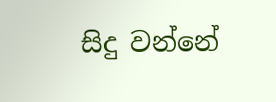සිදු වන්නේ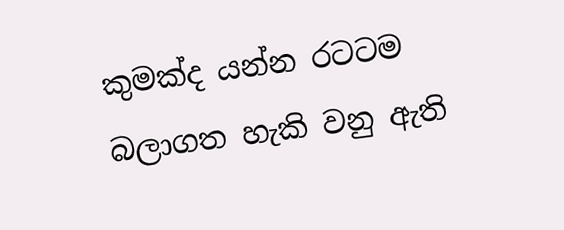කුමක්ද යන්න රටටම බලාගත හැකි වනු ඇති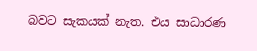බවට සැකයක් නැත. එය සාධාරණ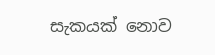සැකයක් නොව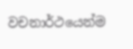වචනාර්ථයෙන්ම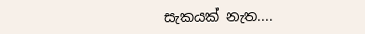සැකයක් නැත....